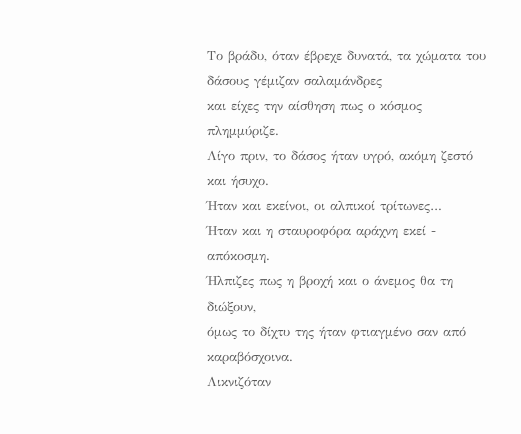Το βράδυ, όταν έβρεχε δυνατά, τα χώματα του δάσους γέμιζαν σαλαμάνδρες
και είχες την αίσθηση πως ο κόσμος πλημμύριζε.
Λίγο πριν, το δάσος ήταν υγρό, ακόμη ζεστό και ήσυχο.
Ήταν και εκείνοι, οι αλπικοί τρίτωνες…
Ήταν και η σταυροφόρα αράχνη εκεί - απόκοσμη.
Ήλπιζες πως η βροχή και ο άνεμος θα τη διώξουν,
όμως το δίχτυ της ήταν φτιαγμένο σαν από καραβόσχοινα.
Λικνιζόταν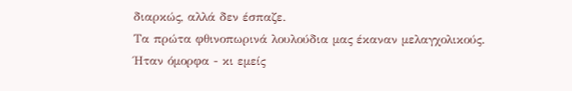διαρκώς, αλλά δεν έσπαζε.
Τα πρώτα φθινοπωρινά λουλούδια μας έκαναν μελαγχολικούς.
Ήταν όμορφα - κι εμείς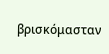βρισκόμασταν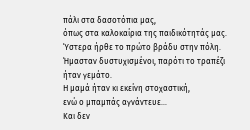πάλι στα δασοτόπια μας,
όπως στα καλοκαίρια της παιδικότητάς μας.
Ύστερα ήρθε το πρώτο βράδυ στην πόλη.
Ήμασταν δυστυχισμένοι, παρότι το τραπέζι ήταν γεμάτο.
Η μαμά ήταν κι εκείνη στοχαστική,
ενώ ο μπαμπάς αγνάντευε…
Και δεν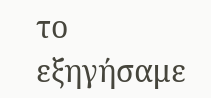το εξηγήσαμε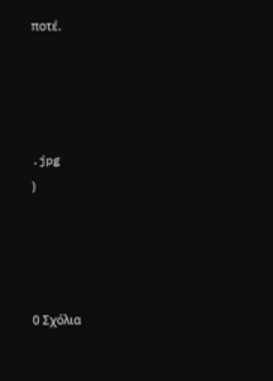ποτέ.




.jpg
)




0 Σχόλια